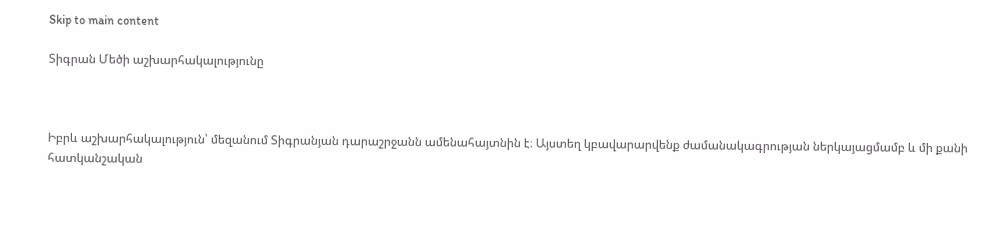Skip to main content

Տիգրան Մեծի աշխարհակալությունը



Իբրև աշխարհակալություն՝ մեզանում Տիգրանյան դարաշրջանն ամենահայտնին է։ Այստեղ կբավարարվենք ժամանակագրության ներկայացմամբ և մի քանի հատկանշական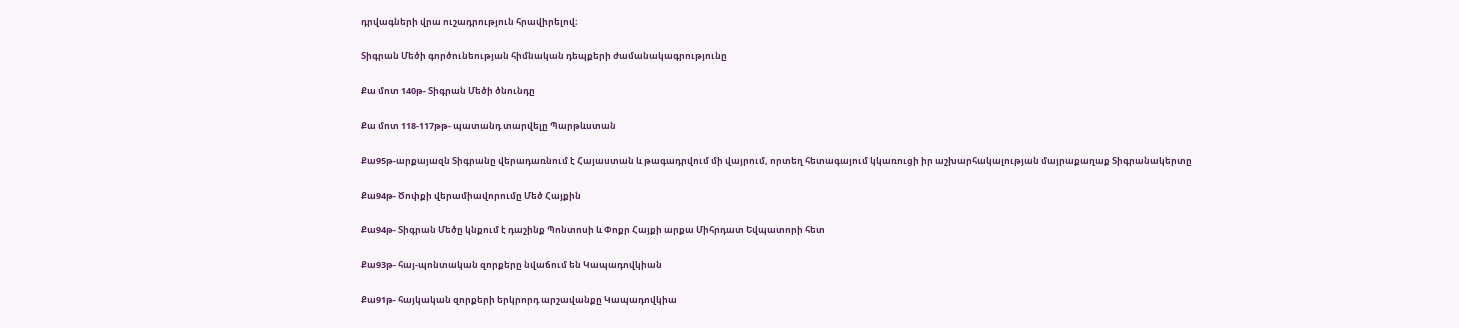դրվագների վրա ուշադրություն հրավիրելով։

Տիգրան Մեծի գործունեության հիմնական դեպքերի ժամանակագրությունը

Քա մոտ 140թ- Տիգրան Մեծի ծնունդը

Քա մոտ 118-117թթ- պատանդ տարվելը Պարթևստան

Քա95թ-արքայազն Տիգրանը վերադառնում է Հայաստան և թագադրվում մի վայրում, որտեղ հետագայում կկառուցի իր աշխարհակալության մայրաքաղաք Տիգրանակերտը

Քա94թ- Ծոփքի վերամիավորումը Մեծ Հայքին

Քա94թ- Տիգրան Մեծը կնքում է դաշինք Պոնտոսի և Փոքր Հայքի արքա Միհրդատ Եվպատորի հետ

Քա93թ- հայ-պոնտական զորքերը նվաճում են Կապադովկիան

Քա91թ- հայկական զորքերի երկրորդ արշավանքը Կապադովկիա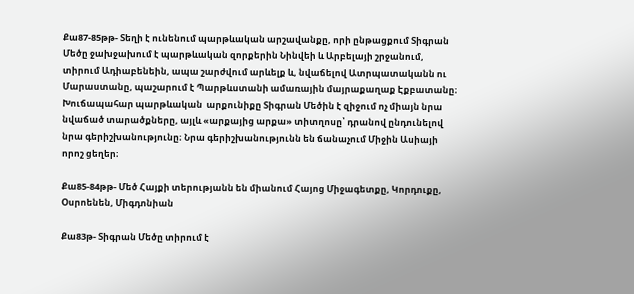Քա87-85թթ- Տեղի է ունենում պարթևական արշավանքը, որի ընթացքում Տիգրան Մեծը ջախջախում է պարթևական զորքերին Նինվեի և Արբելայի շրջանում, տիրում Ադիաբենեին, ապա շարժվում արևելք և, նվաճելով Ատրպատականն ու Մարաստանը, պաշարում է Պարթևստանի ամառային մայրաքաղաք Էքբատանը։ Խուճապահար պարթևական  արքունիքը Տիգրան Մեծին է զիջում ոչ միայն նրա նվաճած տարածքները, այլև «արքայից արքա» տիտղոսը՝ դրանով ընդունելով նրա գերիշխանությունը։ Նրա գերիշխանությունն են ճանաչում Միջին Ասիայի որոշ ցեղեր։

Քա85-84թթ- Մեծ Հայքի տերությանն են միանում Հայոց Միջագետքը, Կորդուքը, Օսրոենեն, Միգդոնիան

Քա83թ- Տիգրան Մեծը տիրում է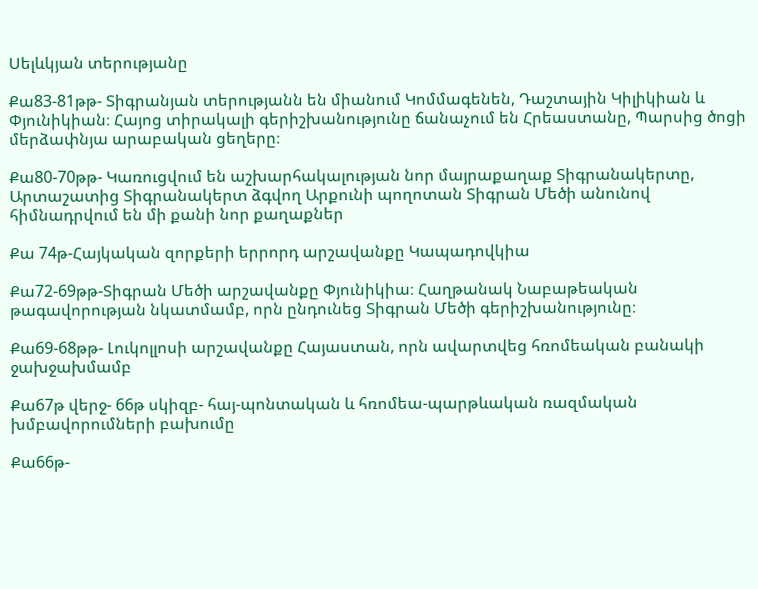Սելևկյան տերությանը

Քա83-81թթ- Տիգրանյան տերությանն են միանում Կոմմագենեն, Դաշտային Կիլիկիան և Փյունիկիան։ Հայոց տիրակալի գերիշխանությունը ճանաչում են Հրեաստանը, Պարսից ծոցի մերձափնյա արաբական ցեղերը։

Քա80-70թթ- Կառուցվում են աշխարհակալության նոր մայրաքաղաք Տիգրանակերտը, Արտաշատից Տիգրանակերտ ձգվող Արքունի պողոտան Տիգրան Մեծի անունով հիմնադրվում են մի քանի նոր քաղաքներ

Քա 74թ-Հայկական զորքերի երրորդ արշավանքը Կապադովկիա

Քա72-69թթ-Տիգրան Մեծի արշավանքը Փյունիկիա։ Հաղթանակ Նաբաթեական թագավորության նկատմամբ, որն ընդունեց Տիգրան Մեծի գերիշխանությունը։

Քա69-68թթ- Լուկոլլոսի արշավանքը Հայաստան, որն ավարտվեց հռոմեական բանակի ջախջախմամբ

Քա67թ վերջ- 66թ սկիզբ- հայ-պոնտական և հռոմեա-պարթևական ռազմական խմբավորումների բախումը

Քա66թ-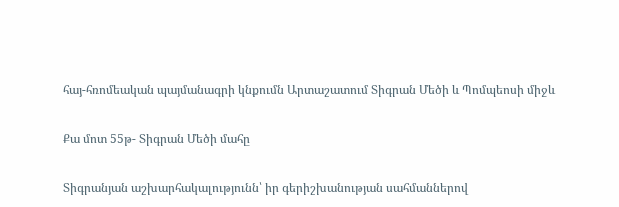հայ-հռոմեական պայմանագրի կնքումն Արտաշատում Տիգրան Մեծի և Պոմպեոսի միջև

Քա մոտ 55թ- Տիգրան Մեծի մահը

Տիգրանյան աշխարհակալությունն՝ իր գերիշխանության սահմաններով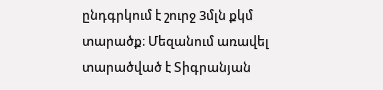ընդգրկում է շուրջ 3մլն քկմ տարածք։ Մեզանում առավել տարածված է Տիգրանյան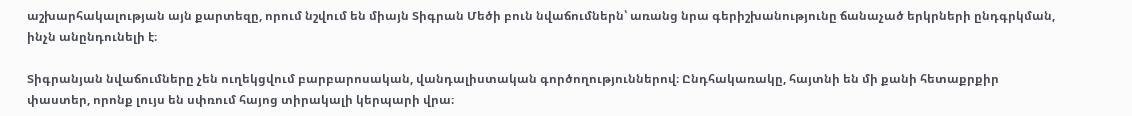աշխարհակալության այն քարտեզը, որում նշվում են միայն Տիգրան Մեծի բուն նվաճումներն՝ առանց նրա գերիշխանությունը ճանաչած երկրների ընդգրկման, ինչն անընդունելի է։

Տիգրանյան նվաճումները չեն ուղեկցվում բարբարոսական, վանդալիստական գործողություններով։ Ընդհակառակը, հայտնի են մի քանի հետաքրքիր փաստեր, որոնք լույս են սփռում հայոց տիրակալի կերպարի վրա։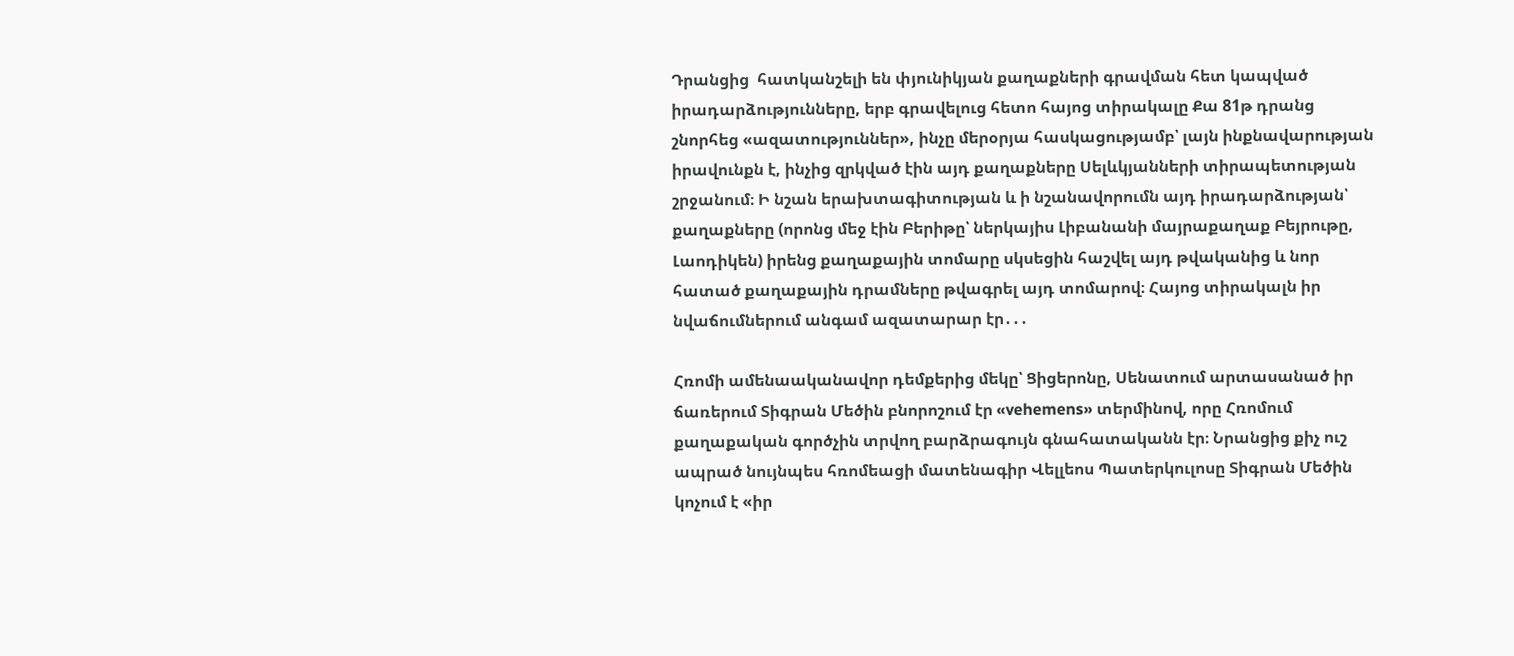Դրանցից  հատկանշելի են փյունիկյան քաղաքների գրավման հետ կապված իրադարձությունները, երբ գրավելուց հետո հայոց տիրակալը Քա 81թ դրանց շնորհեց «ազատություններ», ինչը մերօրյա հասկացությամբ՝ լայն ինքնավարության իրավունքն է, ինչից զրկված էին այդ քաղաքները Սելևկյանների տիրապետության շրջանում։ Ի նշան երախտագիտության և ի նշանավորումն այդ իրադարձության՝ քաղաքները (որոնց մեջ էին Բերիթը՝ ներկայիս Լիբանանի մայրաքաղաք Բեյրութը, Լաոդիկեն) իրենց քաղաքային տոմարը սկսեցին հաշվել այդ թվականից և նոր հատած քաղաքային դրամները թվագրել այդ տոմարով։ Հայոց տիրակալն իր նվաճումներում անգամ ազատարար էր․․․

Հռոմի ամենաականավոր դեմքերից մեկը՝ Ցիցերոնը, Սենատում արտասանած իր ճառերում Տիգրան Մեծին բնորոշում էր «vehemens» տերմինով, որը Հռոմում քաղաքական գործչին տրվող բարձրագույն գնահատականն էր։ Նրանցից քիչ ուշ ապրած նույնպես հռոմեացի մատենագիր Վելլեոս Պատերկուլոսը Տիգրան Մեծին կոչում է «իր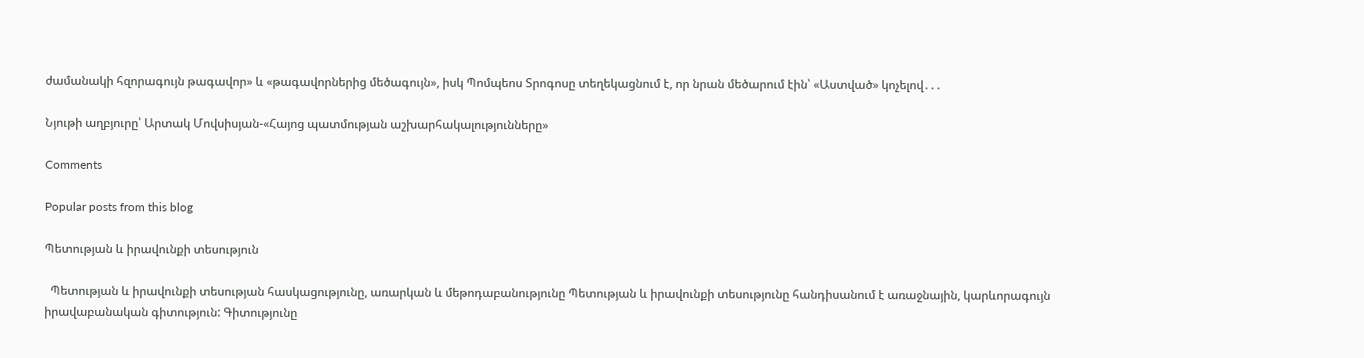ժամանակի հզորագույն թագավոր» և «թագավորներից մեծագույն», իսկ Պոմպեոս Տրոգոսը տեղեկացնում է, որ նրան մեծարում էին՝ «Աստված» կոչելով․․․

Նյութի աղբյուրը՝ Արտակ Մովսիսյան-«Հայոց պատմության աշխարհակալությունները»

Comments

Popular posts from this blog

Պետության և իրավունքի տեսություն

  Պետության և իրավունքի տեսության հասկացությունը, առարկան և մեթոդաբանությունը Պետության և իրավունքի տեսությունը հանդիսանում է առաջնային, կարևորագույն իրավաբանական գիտություն: Գիտությունը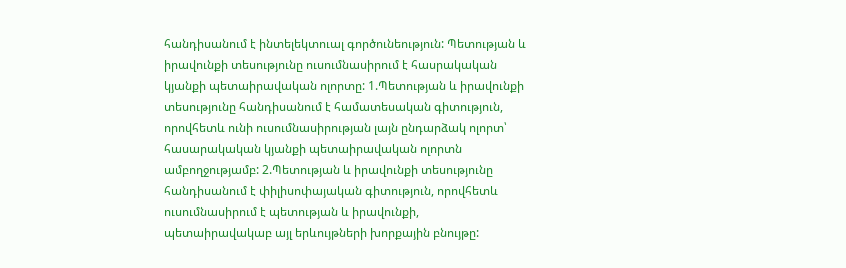հանդիսանում է ինտելեկտուալ գործունեություն: Պետության և իրավունքի տեսությունը ուսումնասիրում է հասրակական կյանքի պետաիրավական ոլորտը: 1.Պետության և իրավունքի տեսությունը հանդիսանում է համատեսական գիտություն, որովհետև ունի ուսումնասիրության լայն ընդարձակ ոլորտ՝ հասարակական կյանքի պետաիրավական ոլորտն ամբողջությամբ: 2.Պետության և իրավունքի տեսությունը հանդիսանում է փիլիսոփայական գիտություն, որովհետև ուսումնասիրում է պետության և իրավունքի, պետաիրավակաբ այլ երևույթների խորքային բնույթը: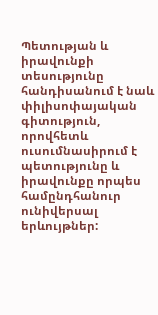Պետության և իրավունքի տեսությունը հանդիսանում է նաև փիլիսոփայական գիտություն, որովհետև ուսումնասիրում է պետությունը և իրավունքը որպես համընդհանուր ունիվերսալ երևույթներ: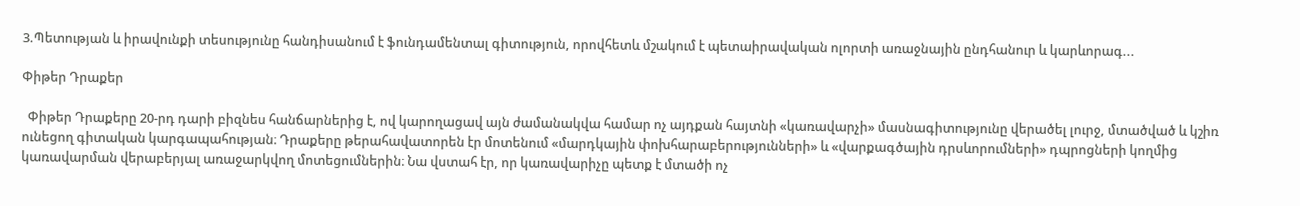3.Պետության և իրավունքի տեսությունը հանդիսանում է ֆունդամենտալ գիտություն, որովհետև մշակում է պետաիրավական ոլորտի առաջնային ընդհանուր և կարևորագ...

Փիթեր Դրաքեր

  Փիթեր Դրաքերը 20-րդ դարի բիզնես հանճարներից է, ով կարողացավ այն ժամանակվա համար ոչ այդքան հայտնի «կառավարչի» մասնագիտությունը վերածել լուրջ, մտածված և կշիռ ունեցող գիտական կարգապահության։ Դրաքերը թերահավատորեն էր մոտենում «մարդկային փոխհարաբերությունների» և «վարքագծային դրսևորումների» դպրոցների կողմից կառավարման վերաբերյալ առաջարկվող մոտեցումներին։ Նա վստահ էր, որ կառավարիչը պետք է մտածի ոչ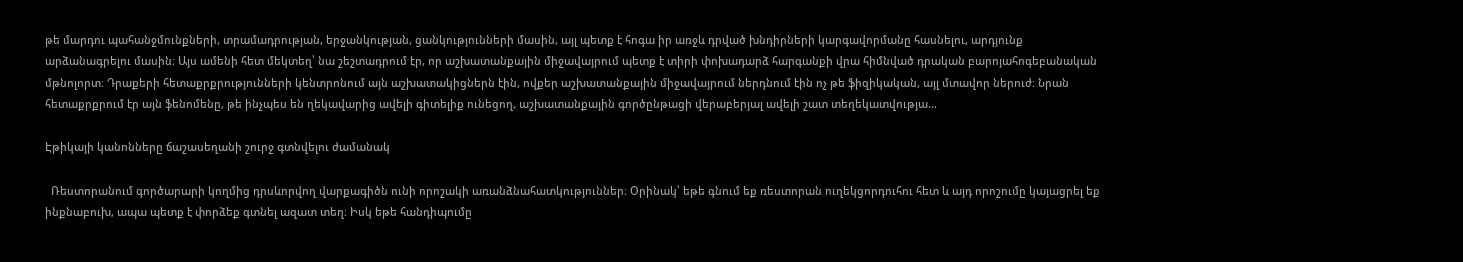թե մարդու պահանջմունքների, տրամադրության, երջանկության, ցանկությունների մասին, այլ պետք է հոգա իր առջև դրված խնդիրների կարգավորմանը հասնելու, արդյունք արձանագրելու մասին։ Այս ամենի հետ մեկտեղ՝ նա շեշտադրում էր, որ աշխատանքային միջավայրում պետք է տիրի փոխադարձ հարգանքի վրա հիմնված դրական բարոյահոգեբանական մթնոլորտ։ Դրաքերի հետաքրքրությունների կենտրոնում այն աշխատակիցներն էին, ովքեր աշխատանքային միջավայրում ներդնում էին ոչ թե ֆիզիկական, այլ մտավոր ներուժ։ Նրան հետաքրքրում էր այն ֆենոմենը, թե ինչպես են ղեկավարից ավելի գիտելիք ունեցող, աշխատանքային գործընթացի վերաբերյալ ավելի շատ տեղեկատվությա...

Էթիկայի կանոնները ճաշասեղանի շուրջ գտնվելու ժամանակ

  Ռեստորանում գործարարի կողմից դրսևորվող վարքագիծն ունի որոշակի առանձնահատկություններ։ Օրինակ՝ եթե գնում եք ռեստորան ուղեկցորդուհու հետ և այդ որոշումը կայացրել եք ինքնաբուխ, ապա պետք է փորձեք գտնել ազատ տեղ։ Իսկ եթե հանդիպումը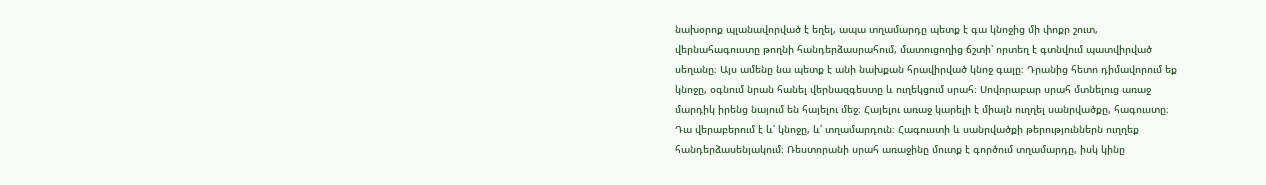նախօրոք պլանավորված է եղել, ապա տղամարդը պետք է գա կնոջից մի փոքր շուտ, վերնահագուստը թողնի հանդերձասրահում, մատուցողից ճշտի՝ որտեղ է գտնվում պատվիրված սեղանը։ Այս ամենը նա պետք է անի նախքան հրավիրված կնոջ գալը։ Դրանից հետո դիմավորում եք կնոջը, օգնում նրան հանել վերնազգեստը և ուղեկցում սրահ։ Սովորաբար սրահ մտնելուց առաջ մարդիկ իրենց նայում են հայելու մեջ։ Հայելու առաջ կարելի է միայն ուղղել սանրվածքը, հագուստը։ Դա վերաբերում է և՛ կնոջը, և՛ տղամարդուն։ Հագուստի և սանրվածքի թերություններն ուղղեք հանդերձասենյակում։ Ռեստորանի սրահ առաջինը մուտք է գործում տղամարդը, իսկ կինը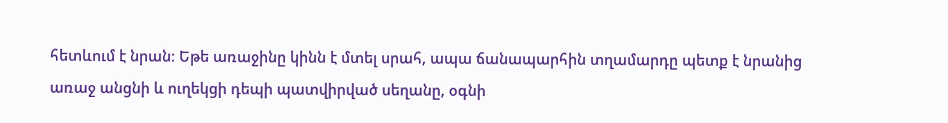հետևում է նրան։ Եթե առաջինը կինն է մտել սրահ, ապա ճանապարհին տղամարդը պետք է նրանից առաջ անցնի և ուղեկցի դեպի պատվիրված սեղանը, օգնի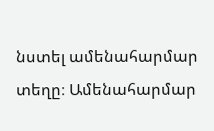նստել ամենահարմար տեղը։ Ամենահարմար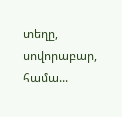տեղը, սովորաբար, համա...